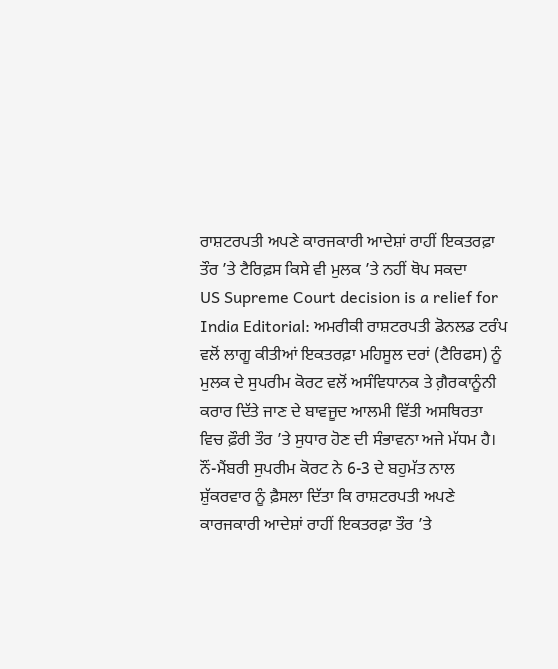ਰਾਸ਼ਟਰਪਤੀ ਅਪਣੇ ਕਾਰਜਕਾਰੀ ਆਦੇਸ਼ਾਂ ਰਾਹੀਂ ਇਕਤਰਫ਼ਾ ਤੌਰ ’ਤੇ ਟੈਰਿਫ਼ਸ ਕਿਸੇ ਵੀ ਮੁਲਕ ’ਤੇ ਨਹੀਂ ਥੋਪ ਸਕਦਾ
US Supreme Court decision is a relief for India Editorial: ਅਮਰੀਕੀ ਰਾਸ਼ਟਰਪਤੀ ਡੋਨਲਡ ਟਰੰਪ ਵਲੋਂ ਲਾਗੂ ਕੀਤੀਆਂ ਇਕਤਰਫ਼ਾ ਮਹਿਸੂਲ ਦਰਾਂ (ਟੈਰਿਫਸ) ਨੂੰ ਮੁਲਕ ਦੇ ਸੁਪਰੀਮ ਕੋਰਟ ਵਲੋਂ ਅਸੰਵਿਧਾਨਕ ਤੇ ਗ਼ੈਰਕਾਨੂੰਨੀ ਕਰਾਰ ਦਿੱਤੇ ਜਾਣ ਦੇ ਬਾਵਜੂਦ ਆਲਮੀ ਵਿੱਤੀ ਅਸਥਿਰਤਾ ਵਿਚ ਫ਼ੌਰੀ ਤੌਰ ’ਤੇ ਸੁਧਾਰ ਹੋਣ ਦੀ ਸੰਭਾਵਨਾ ਅਜੇ ਮੱਧਮ ਹੈ। ਨੌਂ-ਮੈਂਬਰੀ ਸੁਪਰੀਮ ਕੋਰਟ ਨੇ 6-3 ਦੇ ਬਹੁਮੱਤ ਨਾਲ ਸ਼ੁੱਕਰਵਾਰ ਨੂੰ ਫ਼ੈਸਲਾ ਦਿੱਤਾ ਕਿ ਰਾਸ਼ਟਰਪਤੀ ਅਪਣੇ ਕਾਰਜਕਾਰੀ ਆਦੇਸ਼ਾਂ ਰਾਹੀਂ ਇਕਤਰਫ਼ਾ ਤੌਰ ’ਤੇ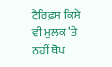ਟੈਰਿਫ਼ਸ ਕਿਸੇ ਵੀ ਮੁਲਕ ’ਤੇ ਨਹੀਂ ਥੋਪ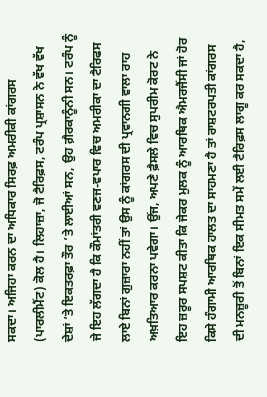ਸਕਦਾ। ਅਜਿਹਾ ਕਰਨ ਦਾ ਅਧਿਕਾਰ ਸਿਰਫ਼ ਅਮਰੀਕੀ ਕਾਂਗਰਸ (ਪਾਰਲੀਮੈਂਟ) ਕੋਲ ਹੈ। ਲਿਹਾਜ਼ਾ, ਜੋ ਟੈਰਿਫ਼ਸ, ਟਰੰਪ ਪ੍ਰਸ਼ਾਸਨ ਨੇ ਵੱਖ ਵੱਖ ਦੇਸ਼ਾਂ ’ਤੇ ਇਕਤਰਫ਼ਾ ਤੌਰ ’ਤੇ ਲਾਈਆਂ ਸਨ, ਉਹ ਗ਼ੈਰਕਾਨੂੰਨੀ ਸਨ। ਟਰੰਪ ਨੂੰ ਜੇ ਇਹ ਲੱਗਦਾ ਹੈ ਕਿ ਕੌਮਾਂਤਰੀ ਵਣਜ-ਵਪਾਰ ਵਿਚ ਅਮਰੀਕਾ ਦਾ ਟੈਰਿਫਸ ਲਾਏ ਬਿਨਾਂ ਗੁਜ਼ਾਰਾ ਨਹੀਂ ਤਾਂ ਉਸ ਨੂੰ ਕਾਂਗਰਸ ਦੀ ਪ੍ਰਵਾਨਗੀ ਵਾਲਾ ਰਾਹ ਅਖ਼ਤਿਆਰ ਕਰਨਾ ਪਵੇਗਾ। ਉਂਜ, ਅਪਣੇ ਫ਼ੈਸਲੇ ਵਿਚ ਸੁਪਰੀਮ ਕੋਰਟ ਨੇ ਇਹ ਜ਼ਰੂਰ ਸਪਸ਼ਟ ਕੀਤਾ ਕਿ ਜੇਕਰ ਮੁਲਕ ਨੂੰ ਆਰਥਿਕ ਐਮਰਜੈਂਸੀ ਜਾਂ ਹੋਰ ਕਿਸੇ ਹੰਗਾਮੀ ਆਰਥਿਕ ਹਾਲਤ ਦਾ ਸਾਹਮਣਾ ਹੈ ਤਾਂ ਰਾਸ਼ਟਰਪਤੀ ਕਾਂਗਰਸ ਦੀ ਮਨਜ਼ੂਰੀ ਤੋਂ ਬਿਨਾਂ ਇਕ ਸੀਮਤ ਸਮੇਂ ਲਈ ਟੈਰਿਫ਼ਸ ਲਾਗੂ ਕਰ ਸਕਦਾ ਹੈ,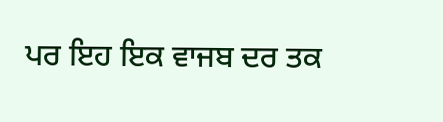ਪਰ ਇਹ ਇਕ ਵਾਜਬ ਦਰ ਤਕ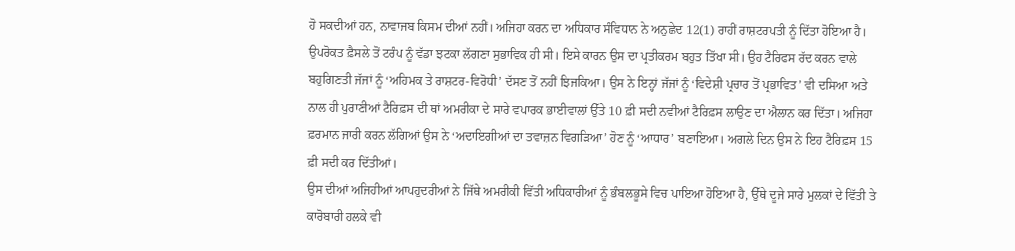ਹੋ ਸਕਦੀਆਂ ਹਨ, ਨਾਵਾਜਬ ਕਿਸਮ ਦੀਆਂ ਨਹੀਂ। ਅਜਿਹਾ ਕਰਨ ਦਾ ਅਧਿਕਾਰ ਸੰਵਿਧਾਨ ਨੇ ਅਨੁਛੇਦ 12(1) ਰਾਹੀਂ ਰਾਸ਼ਟਰਪਤੀ ਨੂੰ ਦਿੱਤਾ ਹੋਇਆ ਹੈ। ਉਪਰੋਕਤ ਫ਼ੈਸਲੇ ਤੋਂ ਟਰੰਪ ਨੂੰ ਵੱਡਾ ਝਟਕਾ ਲੱਗਣਾ ਸੁਭਾਵਿਕ ਹੀ ਸੀ। ਇਸੇ ਕਾਰਨ ਉਸ ਦਾ ਪ੍ਰਤੀਕਰਮ ਬਹੁਤ ਤਿੱਖਾ ਸੀ। ਉਹ ਟੈਰਿਫਸ ਰੱਦ ਕਰਨ ਵਾਲੇ ਬਹੁਗਿਣਤੀ ਜੱਜਾਂ ਨੂੰ ‘ਅਹਿਮਕ ਤੇ ਰਾਸ਼ਟਰ-ਵਿਰੋਧੀ’ ਦੱਸਣ ਤੋਂ ਨਹੀਂ ਝਿਜਕਿਆ। ਉਸ ਨੇ ਇਨ੍ਹਾਂ ਜੱਜਾਂ ਨੂੰ ‘ਵਿਦੇਸ਼ੀ ਪ੍ਰਚਾਰ ਤੋਂ ਪ੍ਰਭਾਵਿਤ’ ਵੀ ਦਸਿਆ ਅਤੇ ਨਾਲ ਹੀ ਪੁਰਾਣੀਆਂ ਟੈਰਿਫ਼ਸ ਦੀ ਥਾਂ ਅਮਰੀਕਾ ਦੇ ਸਾਰੇ ਵਪਾਰਕ ਭਾਈਵਾਲਾਂ ਉੱਤੇ 10 ਫ਼ੀ ਸਦੀ ਨਵੀਆਂ ਟੈਰਿਫ਼ਸ ਲਾਉਣ ਦਾ ਐਲਾਨ ਕਰ ਦਿੱਤਾ। ਅਜਿਹਾ ਫ਼ਰਮਾਨ ਜਾਰੀ ਕਰਨ ਲੱਗਿਆਂ ਉਸ ਨੇ ‘ਅਦਾਇਗੀਆਂ ਦਾ ਤਵਾਜ਼ਨ ਵਿਗੜਿਆ’ ਹੋਣ ਨੂੰ ‘ਆਧਾਰ’ ਬਣਾਇਆ। ਅਗਲੇ ਦਿਨ ਉਸ ਨੇ ਇਹ ਟੈਰਿਫ਼ਸ 15 ਫ਼ੀ ਸਦੀ ਕਰ ਦਿੱਤੀਆਂ।
ਉਸ ਦੀਆਂ ਅਜਿਹੀਆਂ ਆਪਹੁਦਰੀਆਂ ਨੇ ਜਿੱਥੇ ਅਮਰੀਕੀ ਵਿੱਤੀ ਅਧਿਕਾਰੀਆਂ ਨੂੰ ਭੰਬਲਭੂਸੇ ਵਿਚ ਪਾਇਆ ਹੋਇਆ ਹੈ, ਉੱਥੇ ਦੂਜੇ ਸਾਰੇ ਮੁਲਕਾਂ ਦੇ ਵਿੱਤੀ ਤੇ ਕਾਰੋਬਾਰੀ ਹਲਕੇ ਵੀ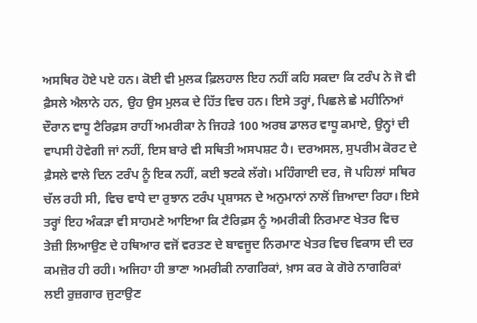ਅਸਥਿਰ ਹੋਏ ਪਏ ਹਨ। ਕੋਈ ਵੀ ਮੁਲਕ ਫ਼ਿਲਹਾਲ ਇਹ ਨਹੀਂ ਕਹਿ ਸਕਦਾ ਕਿ ਟਰੰਪ ਨੇ ਜੋ ਵੀ ਫ਼ੈਸਲੇ ਐਲਾਨੇ ਹਨ, ਉਹ ਉਸ ਮੁਲਕ ਦੇ ਹਿੱਤ ਵਿਚ ਹਨ। ਇਸੇ ਤਰ੍ਹਾਂ, ਪਿਛਲੇ ਛੇ ਮਹੀਨਿਆਂ ਦੌਰਾਨ ਵਾਧੂ ਟੈਰਿਫ਼ਸ ਰਾਹੀਂ ਅਮਰੀਕਾ ਨੇ ਜਿਹੜੇ 100 ਅਰਬ ਡਾਲਰ ਵਾਧੂ ਕਮਾਏ, ਉਨ੍ਹਾਂ ਦੀ ਵਾਪਸੀ ਹੋਵੇਗੀ ਜਾਂ ਨਹੀਂ, ਇਸ ਬਾਰੇ ਵੀ ਸਥਿਤੀ ਅਸਪਸ਼ਟ ਹੈ। ਦਰਅਸਲ, ਸੁਪਰੀਮ ਕੋਰਟ ਦੇ ਫ਼ੈਸਲੇ ਵਾਲੇ ਦਿਨ ਟਰੰਪ ਨੂੰ ਇਕ ਨਹੀਂ, ਕਈ ਝਟਕੇ ਲੱਗੇ। ਮਹਿੰਗਾਈ ਦਰ, ਜੋ ਪਹਿਲਾਂ ਸਥਿਰ ਚੱਲ ਰਹੀ ਸੀ, ਵਿਚ ਵਾਧੇ ਦਾ ਰੁਝਾਨ ਟਰੰਪ ਪ੍ਰਸ਼ਾਸਨ ਦੇ ਅਨੁਮਾਨਾਂ ਨਾਲੋਂ ਜ਼ਿਆਦਾ ਰਿਹਾ। ਇਸੇ ਤਰ੍ਹਾਂ ਇਹ ਅੰਕੜਾ ਵੀ ਸਾਹਮਣੇ ਆਇਆ ਕਿ ਟੈਰਿਫ਼ਸ ਨੂੰ ਅਮਰੀਕੀ ਨਿਰਮਾਣ ਖੇਤਰ ਵਿਚ ਤੇਜ਼ੀ ਲਿਆਉਣ ਦੇ ਹਥਿਆਰ ਵਜੋਂ ਵਰਤਣ ਦੇ ਬਾਵਜੂਦ ਨਿਰਮਾਣ ਖੇਤਰ ਵਿਚ ਵਿਕਾਸ ਦੀ ਦਰ ਕਮਜ਼ੋਰ ਹੀ ਰਹੀ। ਅਜਿਹਾ ਹੀ ਭਾਣਾ ਅਮਰੀਕੀ ਨਾਗਰਿਕਾਂ, ਖ਼ਾਸ ਕਰ ਕੇ ਗੋਰੇ ਨਾਗਰਿਕਾਂ ਲਈ ਰੁਜ਼ਗਾਰ ਜੁਟਾਉਣ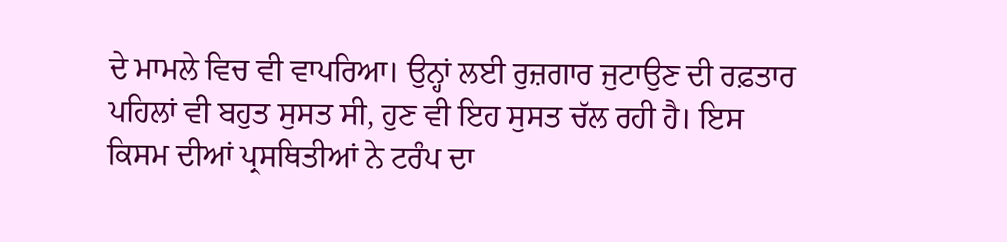ਦੇ ਮਾਮਲੇ ਵਿਚ ਵੀ ਵਾਪਰਿਆ। ਉਨ੍ਹਾਂ ਲਈ ਰੁਜ਼ਗਾਰ ਜੁਟਾਉਣ ਦੀ ਰਫ਼ਤਾਰ ਪਹਿਲਾਂ ਵੀ ਬਹੁਤ ਸੁਸਤ ਸੀ, ਹੁਣ ਵੀ ਇਹ ਸੁਸਤ ਚੱਲ ਰਹੀ ਹੈ। ਇਸ ਕਿਸਮ ਦੀਆਂ ਪ੍ਰਸਥਿਤੀਆਂ ਨੇ ਟਰੰਪ ਦਾ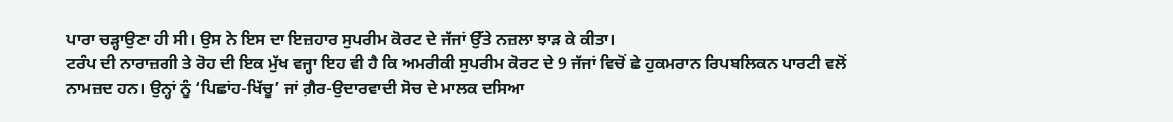ਪਾਰਾ ਚੜ੍ਹਾਉਣਾ ਹੀ ਸੀ। ਉਸ ਨੇ ਇਸ ਦਾ ਇਜ਼ਹਾਰ ਸੁਪਰੀਮ ਕੋਰਟ ਦੇ ਜੱਜਾਂ ਉੱਤੇ ਨਜ਼ਲਾ ਝਾੜ ਕੇ ਕੀਤਾ।
ਟਰੰਪ ਦੀ ਨਾਰਾਜ਼ਗੀ ਤੇ ਰੋਹ ਦੀ ਇਕ ਮੁੱਖ ਵਜ੍ਹਾ ਇਹ ਵੀ ਹੈ ਕਿ ਅਮਰੀਕੀ ਸੁਪਰੀਮ ਕੋਰਟ ਦੇ 9 ਜੱਜਾਂ ਵਿਚੋਂ ਛੇ ਹੁਕਮਰਾਨ ਰਿਪਬਲਿਕਨ ਪਾਰਟੀ ਵਲੋਂ ਨਾਮਜ਼ਦ ਹਨ। ਉਨ੍ਹਾਂ ਨੂੰ ‘ਪਿਛਾਂਹ-ਖਿੱਚੂ’ ਜਾਂ ਗ਼ੈਰ-ਉਦਾਰਵਾਦੀ ਸੋਚ ਦੇ ਮਾਲਕ ਦਸਿਆ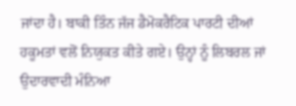ਜਾਂਦਾ ਹੈ। ਬਾਕੀ ਤਿੰਨ ਜੱਜ ਡੈਮੋਕਰੈਟਿਕ ਪਾਰਟੀ ਦੀਆਂ ਹਕੂਮਤਾਂ ਵਲੋਂ ਨਿਯੁਕਤ ਕੀਤੇ ਗਏ। ਉਨ੍ਹਾਂ ਨੂੰ ਲਿਬਰਲ ਜਾਂ ਉਦਾਰਵਾਦੀ ਮੰਨਿਆ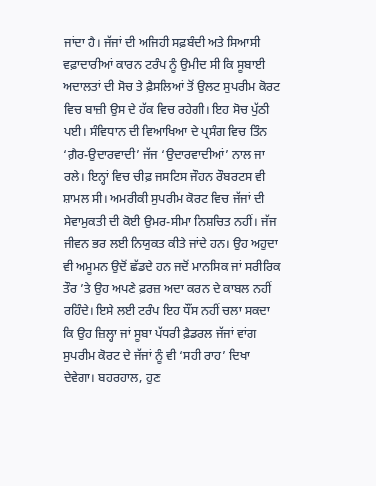ਜਾਂਦਾ ਹੈ। ਜੱਜਾਂ ਦੀ ਅਜਿਹੀ ਸਫ਼ਬੰਦੀ ਅਤੇ ਸਿਆਸੀ ਵਫ਼ਾਦਾਰੀਆਂ ਕਾਰਨ ਟਰੰਪ ਨੂੰ ਉਮੀਦ ਸੀ ਕਿ ਸੂਬਾਈ ਅਦਾਲਤਾਂ ਦੀ ਸੋਚ ਤੇ ਫ਼ੈਸਲਿਆਂ ਤੋਂ ਉਲਟ ਸੁਪਰੀਮ ਕੋਰਟ ਵਿਚ ਬਾਜ਼ੀ ਉਸ ਦੇ ਹੱਕ ਵਿਚ ਰਹੇਗੀ। ਇਹ ਸੋਚ ਪੁੱਠੀ ਪਈ। ਸੰਵਿਧਾਨ ਦੀ ਵਿਆਖਿਆ ਦੇ ਪ੍ਰਸੰਗ ਵਿਚ ਤਿੰਨ ‘ਗ਼ੈਰ-ਉਦਾਰਵਾਦੀ’ ਜੱਜ ‘ਉਦਾਰਵਾਦੀਆਂ’ ਨਾਲ ਜਾ ਰਲੇ। ਇਨ੍ਹਾਂ ਵਿਚ ਚੀਫ਼ ਜਸਟਿਸ ਜੌਹਨ ਰੌਬਰਟਸ ਵੀ ਸ਼ਾਮਲ ਸੀ। ਅਮਰੀਕੀ ਸੁਪਰੀਮ ਕੋਰਟ ਵਿਚ ਜੱਜਾਂ ਦੀ ਸੇਵਾਮੁਕਤੀ ਦੀ ਕੋਈ ਉਮਰ-ਸੀਮਾ ਨਿਸ਼ਚਿਤ ਨਹੀਂ। ਜੱਜ ਜੀਵਨ ਭਰ ਲਈ ਨਿਯੁਕਤ ਕੀਤੇ ਜਾਂਦੇ ਹਨ। ਉਹ ਅਹੁਦਾ ਵੀ ਅਮੂਮਨ ਉਦੋਂ ਛੱਡਦੇ ਹਨ ਜਦੋਂ ਮਾਨਸਿਕ ਜਾਂ ਸਰੀਰਿਕ ਤੌਰ ’ਤੇ ਉਹ ਅਪਣੇ ਫ਼ਰਜ਼ ਅਦਾ ਕਰਨ ਦੇ ਕਾਬਲ ਨਹੀਂ ਰਹਿੰਦੇ। ਇਸੇ ਲਈ ਟਰੰਪ ਇਹ ਧੌਂਸ ਨਹੀਂ ਚਲਾ ਸਕਦਾ ਕਿ ਉਹ ਜ਼ਿਲ੍ਹਾ ਜਾਂ ਸੂਬਾ ਪੱਧਰੀ ਫ਼ੈਡਰਲ ਜੱਜਾਂ ਵਾਂਗ ਸੁਪਰੀਮ ਕੋਰਟ ਦੇ ਜੱਜਾਂ ਨੂੰ ਵੀ ‘ਸਹੀ ਰਾਹ’ ਦਿਖਾ ਦੇਵੇਗਾ। ਬਹਰਹਾਲ, ਹੁਣ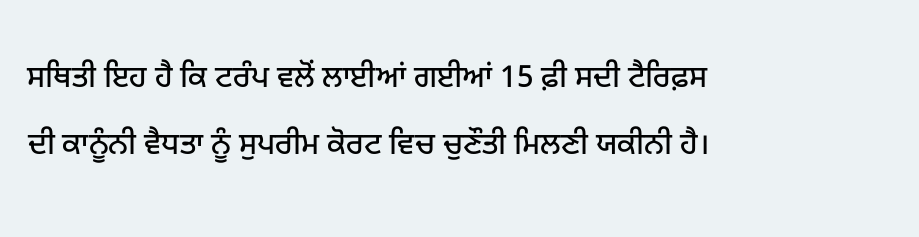ਸਥਿਤੀ ਇਹ ਹੈ ਕਿ ਟਰੰਪ ਵਲੋਂ ਲਾਈਆਂ ਗਈਆਂ 15 ਫ਼ੀ ਸਦੀ ਟੈਰਿਫ਼ਸ ਦੀ ਕਾਨੂੰਨੀ ਵੈਧਤਾ ਨੂੰ ਸੁਪਰੀਮ ਕੋਰਟ ਵਿਚ ਚੁਣੌਤੀ ਮਿਲਣੀ ਯਕੀਨੀ ਹੈ।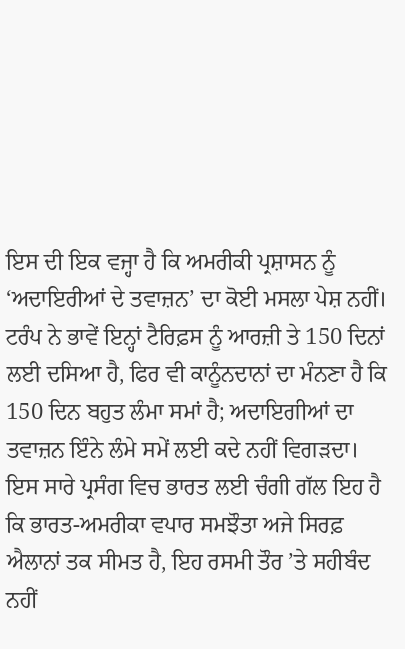ਇਸ ਦੀ ਇਕ ਵਜ੍ਹਾ ਹੈ ਕਿ ਅਮਰੀਕੀ ਪ੍ਰਸ਼ਾਸਨ ਨੂੰ ‘ਅਦਾਇਰੀਆਂ ਦੇ ਤਵਾਜ਼ਨ’ ਦਾ ਕੋਈ ਮਸਲਾ ਪੇਸ਼ ਨਹੀਂ। ਟਰੰਪ ਨੇ ਭਾਵੇਂ ਇਨ੍ਹਾਂ ਟੈਰਿਫ਼ਸ ਨੂੰ ਆਰਜ਼ੀ ਤੇ 150 ਦਿਨਾਂ ਲਈ ਦਸਿਆ ਹੈ, ਫਿਰ ਵੀ ਕਾਨੂੰਨਦਾਨਾਂ ਦਾ ਮੰਨਣਾ ਹੈ ਕਿ 150 ਦਿਨ ਬਹੁਤ ਲੰਮਾ ਸਮਾਂ ਹੈ; ਅਦਾਇਗੀਆਂ ਦਾ ਤਵਾਜ਼ਨ ਇੰਨੇ ਲੰਮੇ ਸਮੇਂ ਲਈ ਕਦੇ ਨਹੀਂ ਵਿਗੜਦਾ। ਇਸ ਸਾਰੇ ਪ੍ਰਸੰਗ ਵਿਚ ਭਾਰਤ ਲਈ ਚੰਗੀ ਗੱਲ ਇਹ ਹੈ ਕਿ ਭਾਰਤ-ਅਮਰੀਕਾ ਵਪਾਰ ਸਮਝੌਤਾ ਅਜੇ ਸਿਰਫ਼ ਐਲਾਨਾਂ ਤਕ ਸੀਮਤ ਹੈ, ਇਹ ਰਸਮੀ ਤੌਰ ’ਤੇ ਸਹੀਬੰਦ ਨਹੀਂ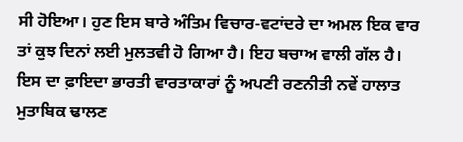ਸੀ ਹੋਇਆ। ਹੁਣ ਇਸ ਬਾਰੇ ਅੰਤਿਮ ਵਿਚਾਰ-ਵਟਾਂਦਰੇ ਦਾ ਅਮਲ ਇਕ ਵਾਰ ਤਾਂ ਕੁਝ ਦਿਨਾਂ ਲਈ ਮੁਲਤਵੀ ਹੋ ਗਿਆ ਹੈ। ਇਹ ਬਚਾਅ ਵਾਲੀ ਗੱਲ ਹੈ। ਇਸ ਦਾ ਫ਼ਾਇਦਾ ਭਾਰਤੀ ਵਾਰਤਾਕਾਰਾਂ ਨੂੰ ਅਪਣੀ ਰਣਨੀਤੀ ਨਵੇਂ ਹਾਲਾਤ ਮੁਤਾਬਿਕ ਢਾਲਣ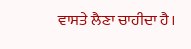ਵਾਸਤੇ ਲੈਣਾ ਚਾਹੀਦਾ ਹੈ।